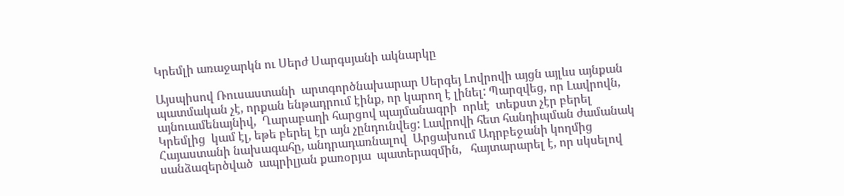Կրեմլի առաջարկն ու Սերժ Սարգսյանի ակնարկը

Այսպիսով Ռուսաստանի  արտգործնախարար Սերգեյ Լովրովի այցն այլևս այնքան պատմական չէ, որքան ենթադրում էինք, որ կարող է լինել: Պարզվեց, որ Լավրովն, այնուամենայնիվ,  Ղարաբաղի հարցով պայմանագրի  որևէ  տեքստ չէր բերել Կրեմլից  կամ էլ, եթե բերել էր այն չընդունվեց: Լավրովի հետ հանդիպման ժամանակ   Հայաստանի նախագահը, անդրադառնալով  Արցախում Ադրբեջանի կողմից սանձազերծված  ապրիլյան քառօրյա  պատերազմին,   հայտարարել է, որ սկսելով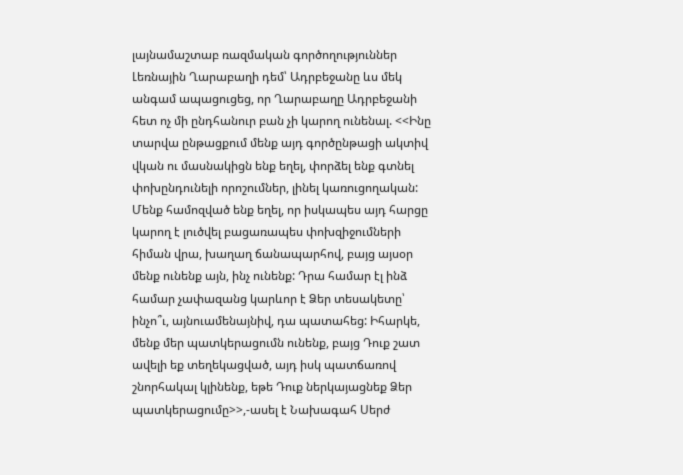լայնամաշտաբ ռազմական գործողություններ Լեռնային Ղարաբաղի դեմ՝ Ադրբեջանը ևս մեկ անգամ ապացուցեց, որ Ղարաբաղը Ադրբեջանի հետ ոչ մի ընդհանուր բան չի կարող ունենալ. <<Ինը տարվա ընթացքում մենք այդ գործընթացի ակտիվ վկան ու մասնակիցն ենք եղել, փորձել ենք գտնել փոխընդունելի որոշումներ, լինել կառուցողական: Մենք համոզված ենք եղել, որ իսկապես այդ հարցը կարող է լուծվել բացառապես փոխզիջումների հիման վրա, խաղաղ ճանապարհով, բայց այսօր մենք ունենք այն, ինչ ունենք: Դրա համար էլ ինձ համար չափազանց կարևոր է Ձեր տեսակետը՝ ինչո՞ւ, այնուամենայնիվ, դա պատահեց: Իհարկե, մենք մեր պատկերացումն ունենք, բայց Դուք շատ ավելի եք տեղեկացված, այդ իսկ պատճառով շնորհակալ կլինենք, եթե Դուք ներկայացնեք Ձեր պատկերացումը>>,-ասել է Նախագահ Սերժ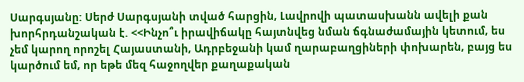Սարգսյանը: Սերժ Սարգսյանի տված հարցին, Լավրովի պատասխանն ավելի քան խորհրդանշական է. <<Ինչո՞ւ իրավիճակը հայտնվեց նման ճգնաժամային կետում, ես չեմ կարող որոշել Հայաստանի, Ադրբեջանի կամ ղարաբաղցիների փոխարեն, բայց ես կարծում եմ, որ եթե մեզ հաջողվեր քաղաքական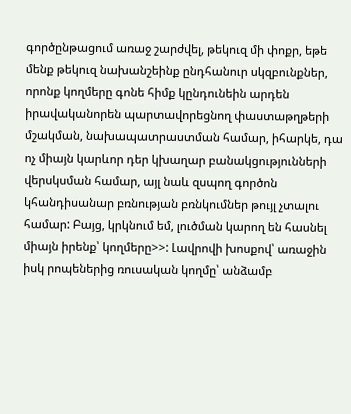գործընթացում առաջ շարժվել, թեկուզ մի փոքր, եթե մենք թեկուզ նախանշեինք ընդհանուր սկզբունքներ, որոնք կողմերը գոնե հիմք կընդունեին արդեն իրավականորեն պարտավորեցնող փաստաթղթերի մշակման, նախապատրաստման համար, իհարկե, դա ոչ միայն կարևոր դեր կխաղար բանակցությունների վերսկսման համար, այլ նաև զսպող գործոն կհանդիսանար բռնության բռնկումներ թույլ չտալու համար: Բայց, կրկնում եմ, լուծման կարող են հասնել միայն իրենք՝ կողմերը>>: Լավրովի խոսքով՝ առաջին իսկ րոպեներից ռուսական կողմը՝ անձամբ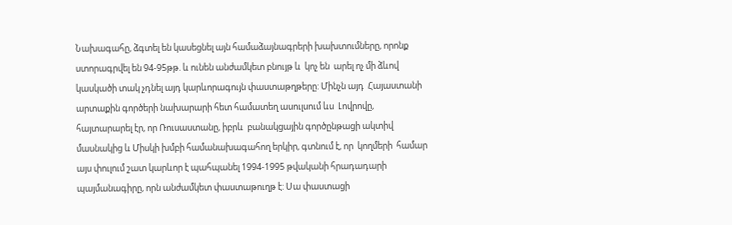Նախագահը, ձգտել են կասեցնել այն համաձայնագրերի խախտումները, որոնք ստորագրվել են 94-95թթ. և ունեն անժամկետ բնույթ և  կոչ են  արել ոչ մի ձևով կասկածի տակ չդնել այդ կարևորագույն փաստաթղթերը: Մինչն այդ  Հայաստանի արտաքին գործերի նախարարի հետ համատեղ ասուլսում ևս  Լովրովը, հայտարարել էր, որ Ռուսաստանը, իբրև  բանակցային գործընթացի ակտիվ մասնակից և Միսկի խմբի համանախագահող երկիր, գտնում է, որ  կողմերի  համար այս փուլում շատ կարևոր է պահպանել 1994-1995 թվականի հրադադարի  պայմանագիրը, որն անժամկետ փաստաթուղթ է: Սա փաստացի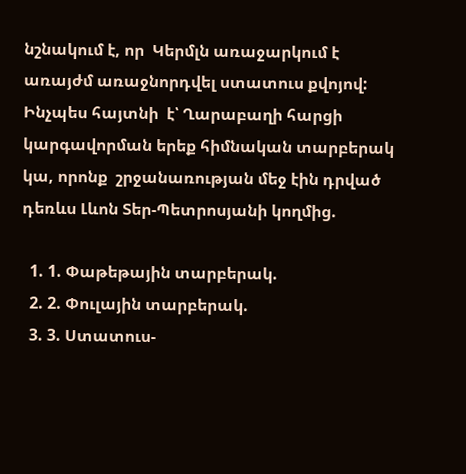նշնակում է, որ  Կերմլն առաջարկում է առայժմ առաջնորդվել ստատուս քվոյով: Ինչպես հայտնի  է՝ Ղարաբաղի հարցի կարգավորման երեք հիմնական տարբերակ կա, որոնք  շրջանառության մեջ էին դրված դեռևս Լևոն Տեր-Պետրոսյանի կողմից.

  1. 1. Փաթեթային տարբերակ.
  2. 2. Փուլային տարբերակ.
  3. 3. Ստատուս-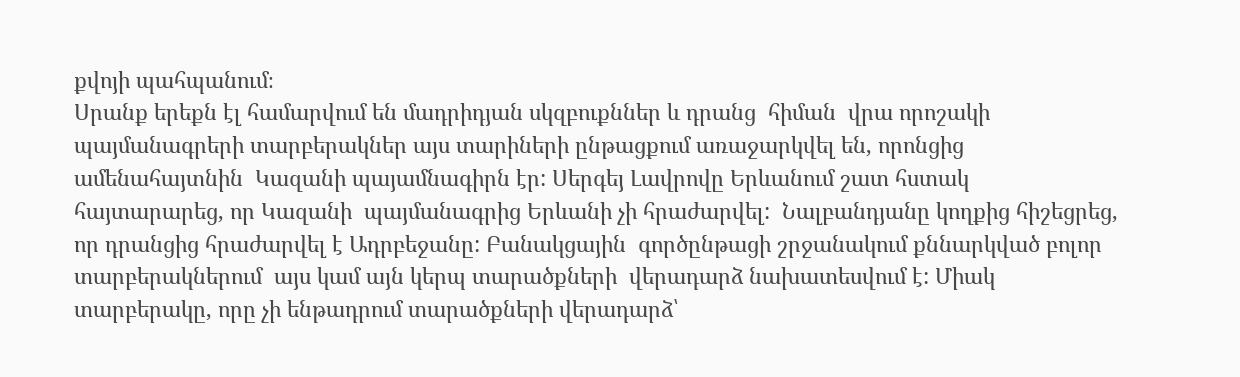քվոյի պահպանում։
Սրանք երեքն էլ համարվում են մադրիդյան սկզբուքններ և դրանց  հիման  վրա որոշակի  պայմանագրերի տարբերակներ այս տարիների ընթացքում առաջարկվել են, որոնցից ամենահայտնին  Կազանի պայամնագիրն էր: Սերգեյ Լավրովը Երևանում շատ հստակ  հայտարարեց, որ Կազանի  պայմանագրից Երևանի չի հրաժարվել:  Նալբանդյանը կողքից հիշեցրեց, որ դրանցից հրաժարվել է Ադրբեջանը: Բանակցային  գործընթացի շրջանակում քննարկված բոլոր տարբերակներում  այս կամ այն կերպ տարածքների  վերադարձ նախատեսվում է: Միակ տարբերակը, որը չի ենթադրում տարածքների վերադարձ՝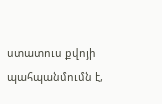ստատուս քվոյի պահպանմումն է,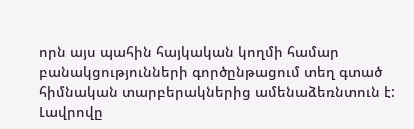որն այս պահին հայկական կողմի համար  բանակցությունների գործընթացում տեղ գտած հիմնական տարբերակներից ամենաձեռնտուն է: Լավրովը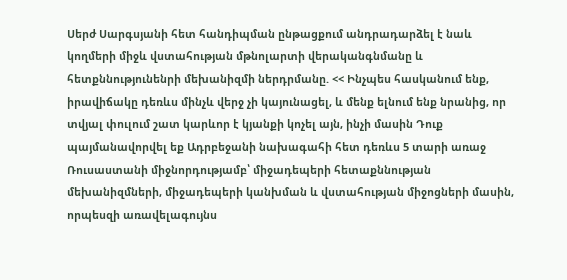Սերժ Սարգսյանի հետ հանդիպման ընթացքում անդրադարձել է նաև  կողմերի միջև վստահության մթնոլարտի վերականգնմանը և հետքննությունենրի մեխանիզմի ներդրմանը. << Ինչպես հասկանում ենք, իրավիճակը դեռևս մինչև վերջ չի կայունացել, և մենք ելնում ենք նրանից, որ տվյալ փուլում շատ կարևոր է կյանքի կոչել այն, ինչի մասին Դուք պայմանավորվել եք Ադրբեջանի նախագահի հետ դեռևս 5 տարի առաջ Ռուսաստանի միջնորդությամբ՝ միջադեպերի հետաքննության մեխանիզմների, միջադեպերի կանխման և վստահության միջոցների մասին, որպեսզի առավելագույնս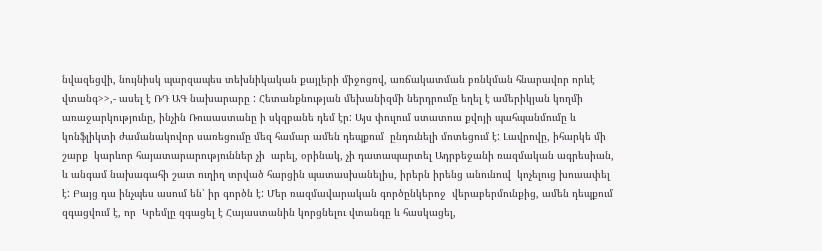նվազեցվի, նույնիսկ պարզապես տեխնիկական քայլերի միջոցով, առճակատման բռնկման հնարավոր որևէ վտանգ>>,- ասել է ՌԴ ԱԳ նախարարը : Հետանքնության մեխանիզմի ներդրումը եղել է ամերիկյան կողմի առաջարկությունը, ինչին Ռուսաստանը ի սկզբանե դեմ էր: Այս փուլում ստատուս քվոյի պահպանմումը և կոնֆլիկտի ժամանակովոր սառեցումը մեզ համար ամեն դեպքում  ընդունելի մոտեցում է: Լավրովը, իհարկե մի շարք  կարևոր հայատարարություններ չի  արել, օրինակ, չի դատապարտել Ադրբեջանի ռազմական ագրեսիան, և անգամ նախագահի շատ ուղիղ տրված հարցին պատասխանելիս, իրերն իրենց անունուվ  կոչելուց խուսափել է: Բայց դա ինչպես ասում են՝ իր գործն է: Մեր ռազմավարական գործընկերոջ  վերաբերմունքից, ամեն դեպքում զգացվում է, որ  Կրեմլը զգացել է Հայաստանին կորցնելու վտանգը և հասկացել,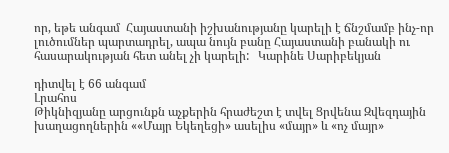որ, եթե անգամ  Հայաստանի իշխանությանը կարելի է ճնշմամբ ինչ-որ լուծումներ պարտադրել, ապա նույն բանը Հայաստանի բանակի ու հասարակության հետ անել չի կարելի:   Կարինե Սարիբեկյան

դիտվել է 66 անգամ
Լրահոս
Թիկնիզյանը արցունքն աչքերին հրաժեշտ է տվել Ցրվենա Զվեզդային խաղացողներին ««Մայր Եկեղեցի» ասելիս «մայր» և «ոչ մայր»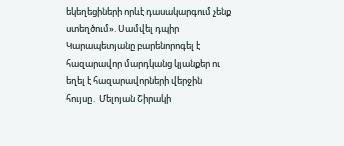եկեղեցիների որևէ դասակարգում չենք ստեղծում». Սամվել դպիր Կարապետյանը բարենորոգել է հազարավոր մարդկանց կյանքեր ու եղել է հազարավորների վերջին հույսը․ Մելոյան Շիրակի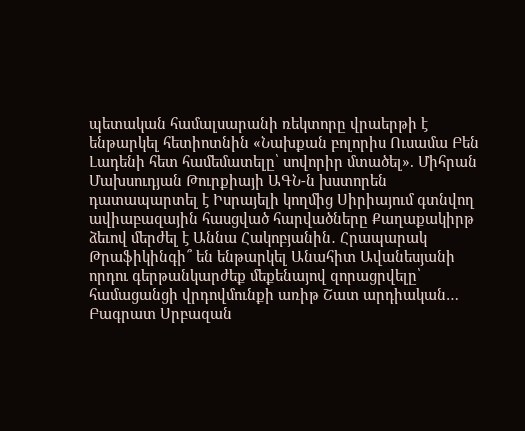պետական համալսարանի ռեկտորը վրաերթի է ենթարկել հետիոտնին «Նախքան բոլորիս Ուսամա Բեն Լադենի հետ համեմատելը՝ սովորիր մտածել». Միհրան Մախսուդյան Թուրքիայի ԱԳՆ-ն խստորեն դատապարտել է Իսրայելի կողմից Սիրիայում գտնվող ավիաբազային հասցված հարվածները Քաղաքակիրթ ձեւով մերժել է Աննա Հակոբյանին․ Հրապարակ Թրաֆիկինգի՞ են ենթարկել Անահիտ Ավանեսյանի որդու գերթանկարժեք մեքենայով զորացրվելը՝ համացանցի վրդովմունքի առիթ Շատ արդիական… Բագրատ Սրբազան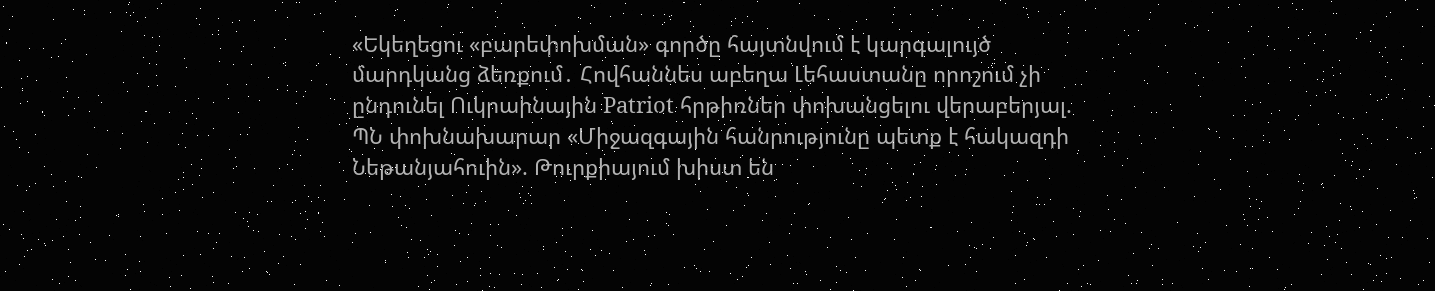«Եկեղեցու «բարեփոխման» գործը հայտնվում է կարգալույծ մարդկանց ձեռքում․ Հովհաննես աբեղա Լեհաստանը որոշում չի ընդունել Ուկրաինային Patriot հրթիռներ փոխանցելու վերաբերյալ. ՊՆ փոխնախարար «Միջազգային հանրությունը պետք է հակազդի Նեթանյահուին». Թուրքիայում խիստ են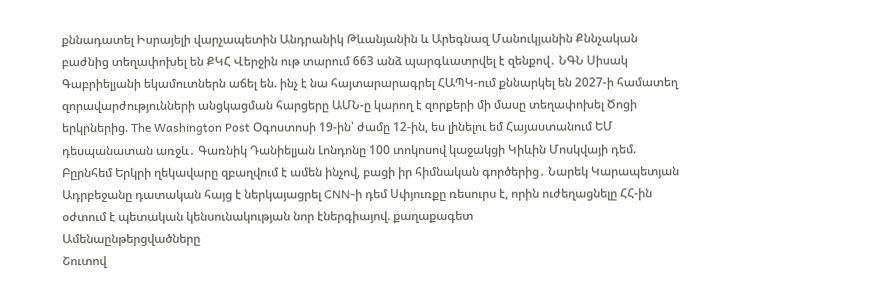քննադատել Իսրայելի վարչապետին Անդրանիկ Թևանյանին և Արեգնազ Մանուկյանին Քննչական բաժնից տեղափոխել են ՔԿՀ Վերջին ութ տարում 663 անձ պարգևատրվել է զենքով․ ՆԳՆ Սիսակ Գաբրիելյանի եկամուտներն աճել են. ինչ է նա հայտարարագրել ՀԱՊԿ-ում քննարկել են 2027-ի համատեղ զորավարժությունների անցկացման հարցերը ԱՄՆ-ը կարող է զորքերի մի մասը տեղափոխել Ծոցի երկրներից. The Washington Post Օգոստոսի 19-ին՝ ժամը 12-ին, ես լինելու եմ Հայաստանում ԵՄ դեսպանատան առջև․ Գառնիկ Դանիելյան Լոնդոնը 100 տոկոսով կաջակցի Կիևին Մոսկվայի դեմ. Բըրնհեմ Երկրի ղեկավարը զբաղվում է ամեն ինչով, բացի իր հիմնական գործերից․ Նարեկ Կարապետյան Ադրբեջանը դատական հայց է ներկայացրել CNN-ի դեմ Սփյուռքը ռեսուրս է, որին ուժեղացնելը ՀՀ-ին օժտում է պետական կենսունակության նոր էներգիայով. քաղաքագետ
Ամենաընթերցվածները
Շուտով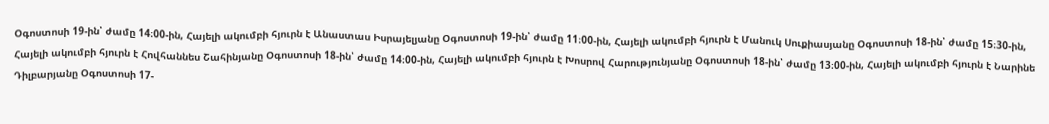Օգոստոսի 19-ին՝ ժամը 14։00-ին, Հայելի ակումբի հյուրն է Անաստաս Իսրայելյանը Օգոստոսի 19-ին՝ ժամը 11։00-ին, Հայելի ակումբի հյուրն է Մանուկ Սուքիասյանը Օգոստոսի 18-ին՝ ժամը 15։30-ին, Հայելի ակումբի հյուրն է Հովհաննես Շահինյանը Օգոստոսի 18-ին՝ ժամը 14։00-ին, Հայելի ակումբի հյուրն է Խոսրով Հարությունյանը Օգոստոսի 18-ին՝ ժամը 13։00-ին, Հայելի ակումբի հյուրն է Նարինե Դիլբարյանը Օգոստոսի 17-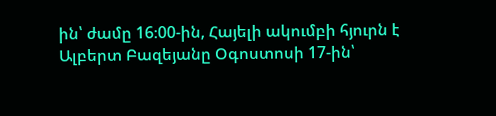ին՝ ժամը 16։00-ին, Հայելի ակումբի հյուրն է Ալբերտ Բազեյանը Օգոստոսի 17-ին՝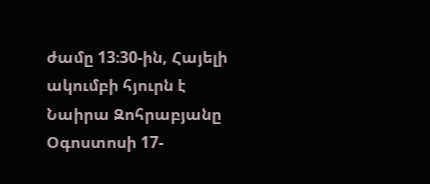ժամը 13։30-ին, Հայելի ակումբի հյուրն է Նաիրա Զոհրաբյանը Օգոստոսի 17-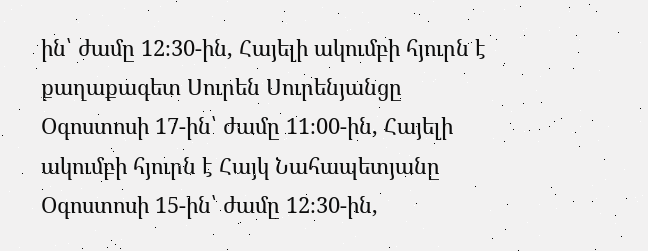ին՝ ժամը 12։30-ին, Հայելի ակումբի հյուրն է քաղաքագետ Սուրեն Սուրենյանցը Օգոստոսի 17-ին՝ ժամը 11։00-ին, Հայելի ակումբի հյուրն է Հայկ Նահապետյանը Օգոստոսի 15-ին՝ ժամը 12։30-ին,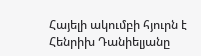Հայելի ակումբի հյուրն է Հենրիխ Դանիելյանը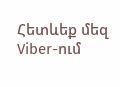Հետևեք մեզ Viber-ում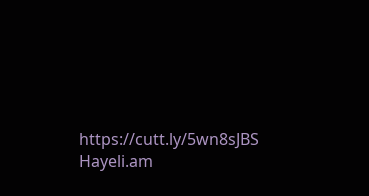https://cutt.ly/5wn8sJBS
Hayeli.am